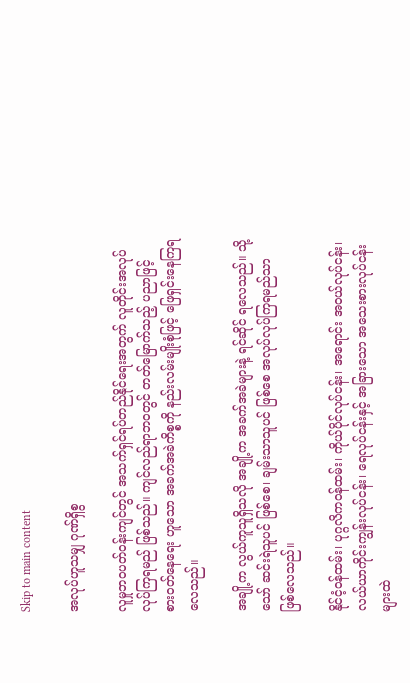Skip to main content

အလုပ်ဟူသမျှ ဂုဏ်ရှိစွ

လူမှုဘဝပတ်ဝန်းကျင်တွင် အသက်ရှင်ရပ်တည်နိုင်ရေးအတွက် လူတိုင်းအလုပ်လုပ်ကြရမည် ဖြစ်သည်။ ကျင်လည်ရာဘဝတွင် တတ်မြောက်သည့် ပညာဖြင့် စားဝတ်နေရေး ဟူသော အခက်အခဲကိစ္စကို နည်းလမ်းမျိုးစုံဖြင့် ဖြေရှင်းနေကြရလေသည်။

အချို့က လွယ်ကူသူရှိသလို အချို့က အခက်အခဲများနဲ့ ရင်ဆိုင် ရလေသည်။ သို့သော် ဆင်းရဲသူပင် ဖြစ်စေ၊ ချမ်းသာသူပင် ဖြစ်စေ အလုပ်လုပ်ကြရမည်သာ ဖြစ်လေသည်။

နိုင်ငံ့ဝန်ထမ်း၊ ပုဂ္ဂလိကဝန်ထမ်း၊ ကိုယ်ပိုင်လုပ်ငန်း၊ အရောင်း အဝယ်လုပ်ငန်း၊ လယ်ယာကိုင်းကျွန်းလုပ်ငန်း၊ ရေလုပ်ငန်းနှင့် အခြားသော အသေးစားလုပ်ငန်းများထဲ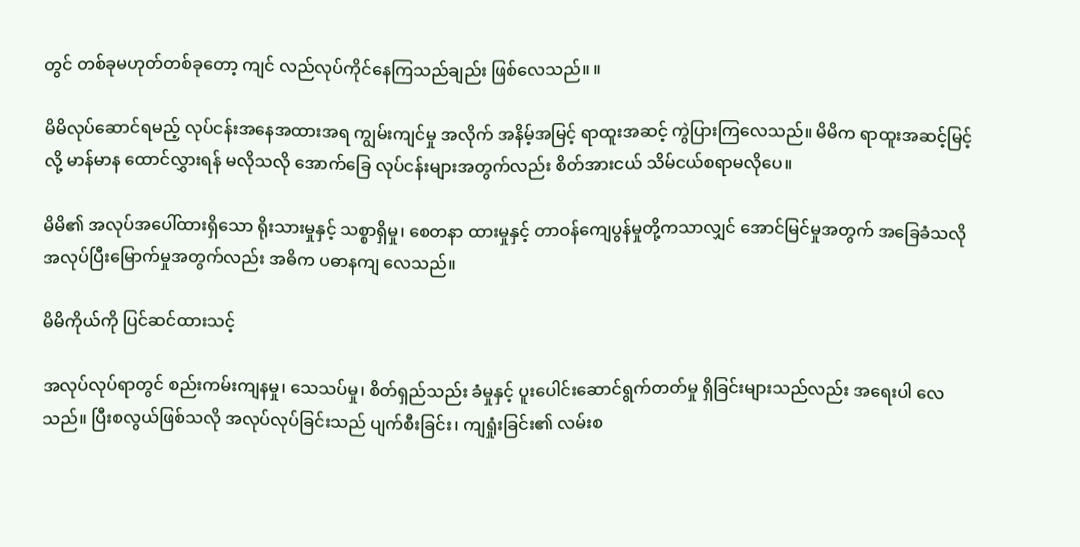တွင် တစ်ခုမဟုတ်တစ်ခုတော့ ကျင် လည်လုပ်ကိုင်နေကြသည်ချည်း ဖြစ်လေသည်။ ။

မိမိလုပ်ဆောင်ရမည့် လုပ်ငန်းအနေအထားအရ ကျွမ်းကျင်မှု အလိုက် အနိမ့်အမြင့် ရာထူးအဆင့် ကွဲပြားကြလေသည်။ မိမိက ရာထူးအဆင့်မြင့်လို့ မာန်မာန ထောင်လွှားရန် မလိုသလို အောက်ခြေ လုပ်ငန်းများအတွက်လည်း စိတ်အားငယ် သိမ်ငယ်စရာမလိုပေ။

မိမိ၏ အလုပ်အပေါ်ထားရှိသော ရိုးသားမှုနှင့် သစ္စာရှိမှု၊ စေတနာ ထားမှုနှင့် တာဝန်ကျေပွန်မှုတို့ကသာလျှင် အောင်မြင်မှုအတွက် အခြေခံသလို အလုပ်ပြီးမြောက်မှုအတွက်လည်း အဓိက ပဓာနကျ လေသည်။

မိမိကိုယ်ကို ပြင်ဆင်ထားသင့်

အလုပ်လုပ်ရာတွင် စည်းကမ်းကျနမှု၊ သေသပ်မှု၊ စိတ်ရှည်သည်း ခံမှုနှင့် ပူးပေါင်းဆောင်ရွက်တတ်မှု ရှိခြင်းများသည်လည်း အရေးပါ လေသည်။ ပြီးစလွယ်ဖြစ်သလို အလုပ်လုပ်ခြင်းသည် ပျက်စီးခြင်း၊ ကျရှုံးခြင်း၏ လမ်းစ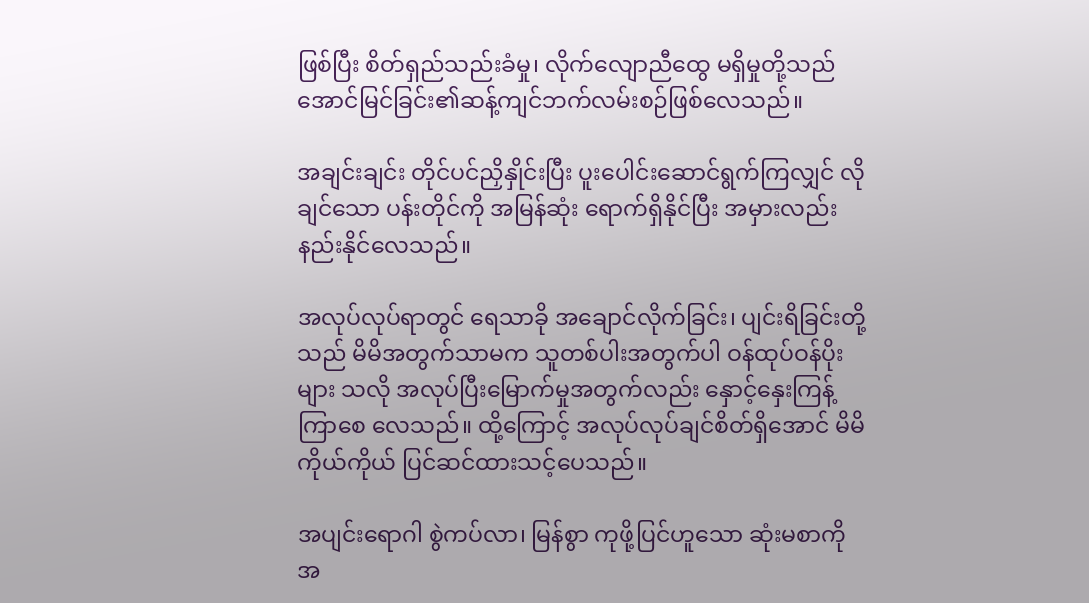ဖြစ်ပြီး စိတ်ရှည်သည်းခံမှု၊ လိုက်လျောညီထွေ မရှိမှုတို့သည် အောင်မြင်ခြင်း၏ဆန့်ကျင်ဘက်လမ်းစဉ်ဖြစ်လေသည်။

အချင်းချင်း တိုင်ပင်ညှိနှိုင်းပြီး ပူးပေါင်းဆောင်ရွက်ကြလျှင် လိုချင်သော ပန်းတိုင်ကို အမြန်ဆုံး ရောက်ရှိနိုင်ပြီး အမှားလည်း နည်းနိုင်လေသည်။

အလုပ်လုပ်ရာတွင် ရေသာခို အချောင်လိုက်ခြင်း၊ ပျင်းရိခြင်းတို့ သည် မိမိအတွက်သာမက သူတစ်ပါးအတွက်ပါ ဝန်ထုပ်ဝန်ပိုးများ သလို အလုပ်ပြီးမြောက်မှုအတွက်လည်း နှောင့်နှေးကြန့်ကြာစေ လေသည်။ ထို့ကြောင့် အလုပ်လုပ်ချင်စိတ်ရှိအောင် မိမိကိုယ်ကိုယ် ပြင်ဆင်ထားသင့်ပေသည်။

အပျင်းရောဂါ စွဲကပ်လာ၊ မြန်စွာ ကုဖို့ပြင်ဟူသော ဆုံးမစာကို အ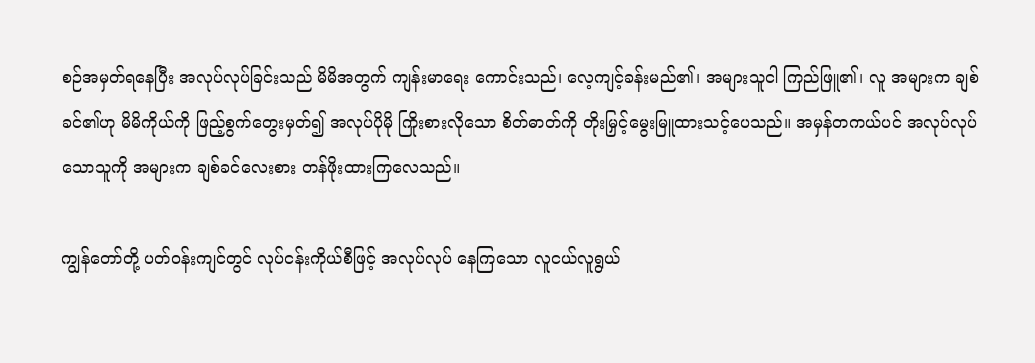စဉ်အမှတ်ရနေပြီး အလုပ်လုပ်ခြင်းသည် မိမိအတွက် ကျန်းမာရေး ကောင်းသည်၊ လေ့ကျင့်ခန်းမည်၏၊ အများသူငါ ကြည်ဖြူ၏၊ လူ အများက ချစ်ခင်၏ဟု မိမိကိုယ်ကို ဖြည့်စွက်တွေးမှတ်၍ အလုပ်ပိုမို ကြိုးစားလိုသော စိတ်ဓာတ်ကို တိုးမြှင့်မွေးမြူထားသင့်ပေသည်။ အမှန်တကယ်ပင် အလုပ်လုပ်သောသူကို အများက ချစ်ခင်လေးစား တန်ဖိုးထားကြလေသည်။

ကျွန်တော်တို့ ပတ်ဝန်းကျင်တွင် လုပ်ငန်းကိုယ်စီဖြင့် အလုပ်လုပ် နေကြသော လူငယ်လူရွယ်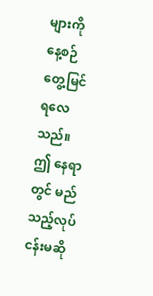များကို နေ့စဉ်တွေ့မြင်ရလေသည်။ ဤ နေရာတွင် မည်သည့်လုပ်ငန်းမဆို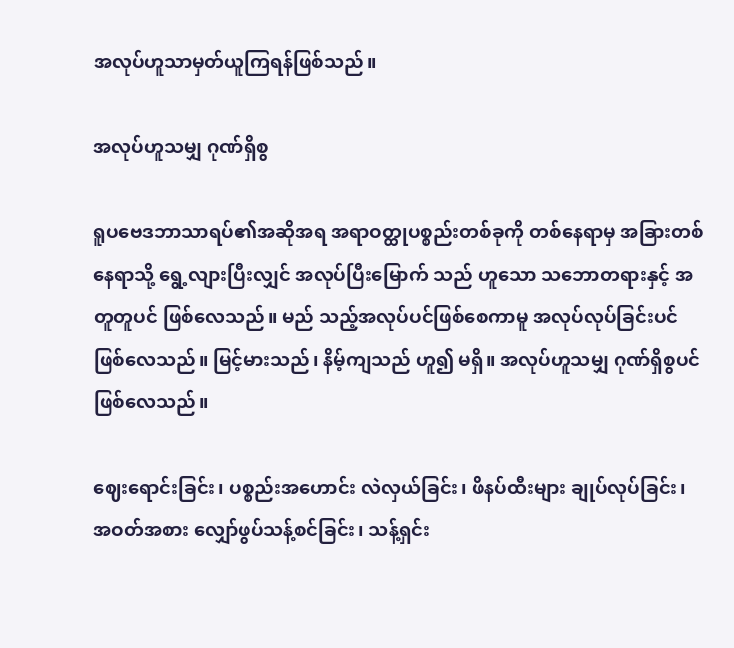အလုပ်ဟူသာမှတ်ယူကြရန်ဖြစ်သည်။

အလုပ်ဟူသမျှ ဂုဏ်ရှိစွ

ရူပဗေဒဘာသာရပ်၏အဆိုအရ အရာဝတ္ထုပစ္စည်းတစ်ခုကို တစ်နေရာမှ အခြားတစ်နေရာသို့ ရွေ့လျားပြီးလျှင် အလုပ်ပြီးမြောက် သည် ဟူသော သဘောတရားနှင့် အတူတူပင် ဖြစ်လေသည်။ မည် သည့်အလုပ်ပင်ဖြစ်စေကာမူ အလုပ်လုပ်ခြင်းပင် ဖြစ်လေသည်။ မြင့်မားသည်၊ နိမ့်ကျသည် ဟူ၍ မရှိ။ အလုပ်ဟူသမျှ ဂုဏ်ရှိစွပင် ဖြစ်လေသည်။

ဈေးရောင်းခြင်း၊ ပစ္စည်းအဟောင်း လဲလှယ်ခြင်း၊ ဖိနပ်ထီးများ ချုပ်လုပ်ခြင်း၊ အဝတ်အစား လျှော်ဖွပ်သန့်စင်ခြင်း၊ သန့်ရှင်း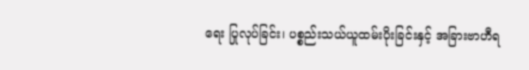ရေး ပြုလုပ်ခြင်း၊ ပစ္စည်းသယ်ယူထမ်းပိုးခြင်းနှင့် အခြားဗာဟီရ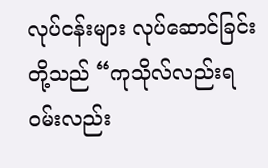လုပ်ငန်းများ လုပ်ဆောင်ခြင်းတို့သည် “ကုသိုလ်လည်းရ ဝမ်းလည်း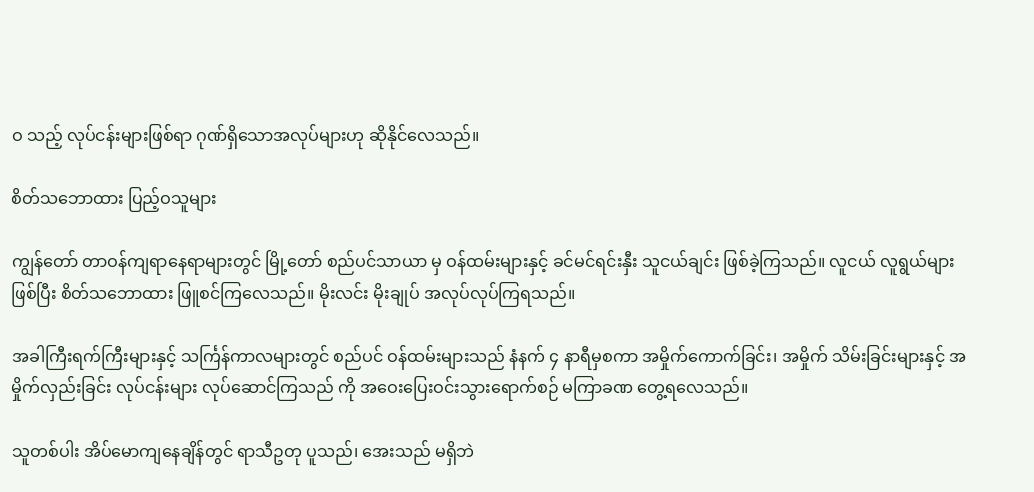ဝ သည့် လုပ်ငန်းများဖြစ်ရာ ဂုဏ်ရှိသောအလုပ်များဟု ဆိုနိုင်လေသည်။

စိတ်သဘောထား ပြည့်ဝသူများ

ကျွန်တော် တာဝန်ကျရာနေရာများတွင် မြို့တော် စည်ပင်သာယာ မှ ဝန်ထမ်းများနှင့် ခင်မင်ရင်းနှီး သူငယ်ချင်း ဖြစ်ခဲ့ကြသည်။ လူငယ် လူရွယ်များဖြစ်ပြီး စိတ်သဘောထား ဖြူစင်ကြလေသည်။ မိုးလင်း မိုးချုပ် အလုပ်လုပ်ကြရသည်။

အခါကြီးရက်ကြီးများနှင့် သင်္ကြန်ကာလများတွင် စည်ပင် ဝန်ထမ်းများသည် နံနက် ၄ နာရီမှစကာ အမှိုက်ကောက်ခြင်း၊ အမှိုက် သိမ်းခြင်းများနှင့် အမှိုက်လှည်းခြင်း လုပ်ငန်းများ လုပ်ဆောင်ကြသည် ကို အဝေးပြေးဝင်းသွားရောက်စဉ် မကြာခဏ တွေ့ရလေသည်။

သူတစ်ပါး အိပ်မောကျနေချိန်တွင် ရာသီဥတု ပူသည်၊ အေးသည် မရှိဘဲ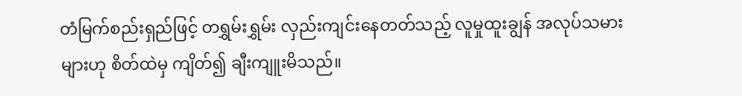တံမြက်စည်းရှည်ဖြင့် တရွှမ်းရွှမ်း လှည်းကျင်းနေတတ်သည့် လူမှုထူးချွန် အလုပ်သမားများဟု စိတ်ထဲမှ ကျိတ်၍ ချီးကျူးမိသည်။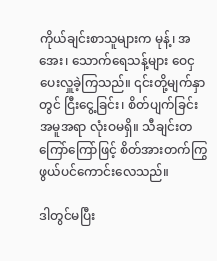ကိုယ်ချင်းစာသူများက မုန့်၊ အအေး၊ သောက်ရေသန့်များ ဝေငှပေးလှူခဲ့ကြသည်။ ၎င်းတို့မျက်နှာတွင် ငြီးငွေ့ခြင်း၊ စိတ်ပျက်ခြင်း အမူအရာ လုံးဝမရှိ။ သီချင်းတကြော်ကြော်ဖြင့် စိတ်အားတက်ကြွ ဖွယ်ပင်ကောင်းလေသည်။

ဒါတွင်မပြီး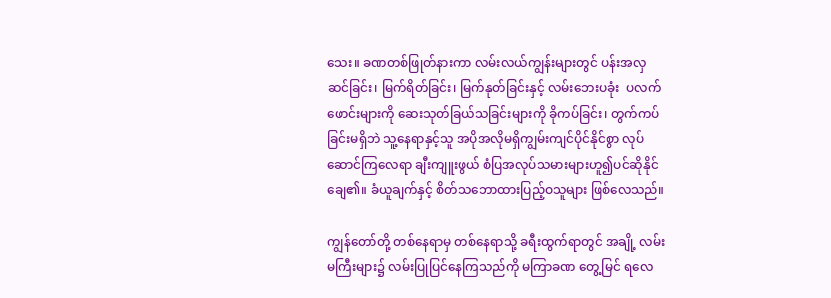သေး။ ခဏတစ်ဖြုတ်နားကာ လမ်းလယ်ကျွန်းများတွင် ပန်းအလှဆင်ခြင်း၊ မြက်ရိတ်ခြင်း၊ မြက်နုတ်ခြင်းနှင့် လမ်းဘေးပခုံး  ပလက်ဖောင်းများကို ဆေးသုတ်ခြယ်သခြင်းများကို ခိုကပ်ခြင်း၊ တွက်ကပ်ခြင်းမရှိဘဲ သူ့နေရာနှင့်သူ အပိုအလိုမရှိကျွမ်းကျင်ပိုင်နိုင်စွာ လုပ်ဆောင်ကြလေရာ ချီးကျူးဖွယ် စံပြအလုပ်သမားများဟူ၍ပင်ဆိုနိုင် ချေ၏။ ခံယူချက်နှင့် စိတ်သဘောထားပြည့်ဝသူများ ဖြစ်လေသည်။

ကျွန်တော်တို့ တစ်နေရာမှ တစ်နေရာသို့ ခရီးထွက်ရာတွင် အချို့ လမ်းမကြီးများ၌ လမ်းပြုပြင်နေကြသည်ကို မကြာခဏ တွေ့မြင် ရလေ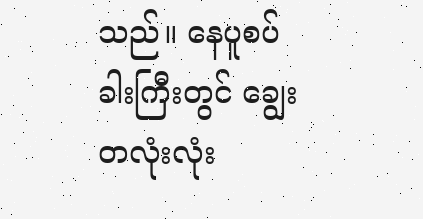သည်။ နေပူစပ်ခါးကြီးတွင် ချွေးတလုံးလုံး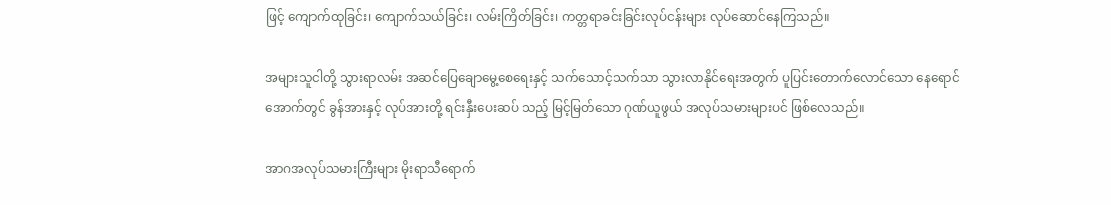ဖြင့် ကျောက်ထုခြင်း၊ ကျောက်သယ်ခြင်း၊ လမ်းကြိတ်ခြင်း၊ ကတ္တရာခင်းခြင်းလုပ်ငန်းများ လုပ်ဆောင်နေကြသည်။

အများသူငါတို့ သွားရာလမ်း အဆင်ပြေချောမွေ့စေရေးနှင့် သက်သောင့်သက်သာ သွားလာနိုင်ရေးအတွက် ပူပြင်းတောက်လောင်သော နေရောင်အောက်တွင် ခွန်အားနှင့် လုပ်အားတို့ ရင်းနှီးပေးဆပ် သည့် မြင့်မြတ်သော ဂုဏ်ယူဖွယ် အလုပ်သမားများပင် ဖြစ်လေသည်။

အာဂအလုပ်သမားကြီးများ မိုးရာသီရောက်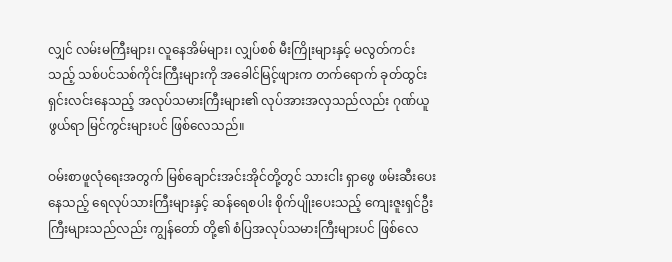လျှင် လမ်းမကြီးများ၊ လူနေအိမ်များ၊ လျှပ်စစ် မီးကြိုးများနှင့် မလွတ်ကင်းသည့် သစ်ပင်သစ်ကိုင်းကြီးများကို အခေါင်မြင့်ဖျားက တက်ရောက် ခုတ်ထွင်းရှင်းလင်းနေသည့် အလုပ်သမားကြီးများ၏ လုပ်အားအလှသည်လည်း ဂုဏ်ယူဖွယ်ရာ မြင်ကွင်းများပင် ဖြစ်လေသည်။

ဝမ်းစာဖူလုံရေးအတွက် မြစ်ချောင်းအင်းအိုင်တို့တွင် သားငါး ရှာဖွေ ဖမ်းဆီးပေးနေသည့် ရေလုပ်သားကြီးများနှင့် ဆန်ရေစပါး စိုက်ပျိုးပေးသည့် ကျေးဇူးရှင်ဦးကြီးများသည်လည်း ကျွန်တော် တို့၏ စံပြအလုပ်သမားကြီးများပင် ဖြစ်လေ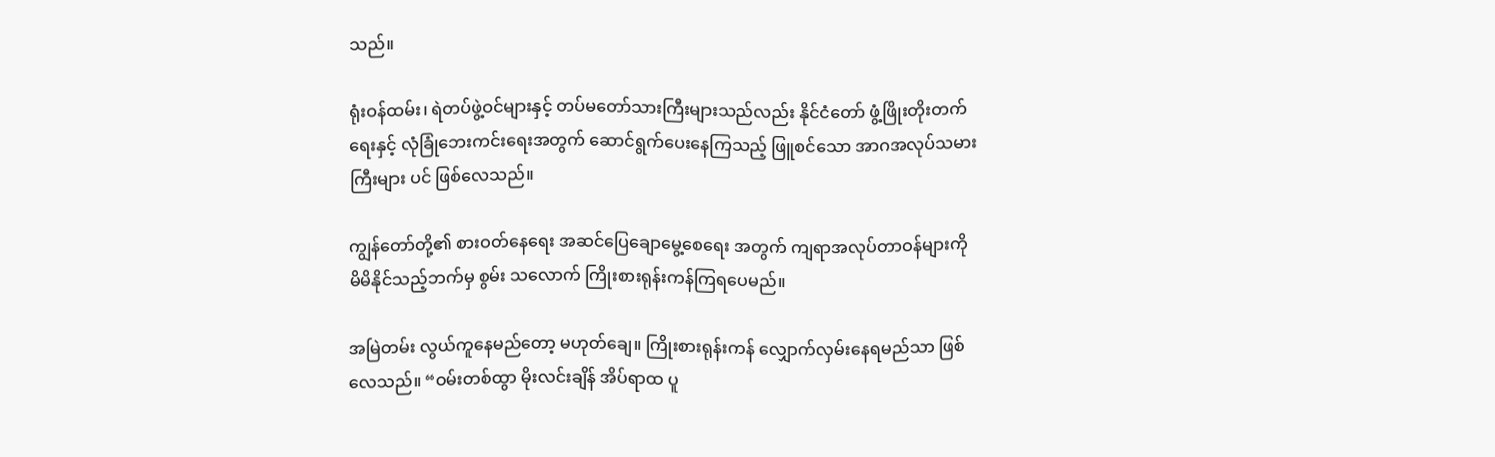သည်။

ရုံးဝန်ထမ်း၊ ရဲတပ်ဖွဲ့ဝင်များနှင့် တပ်မတော်သားကြီးများသည်လည်း နိုင်ငံတော် ဖွံ့ဖြိုးတိုးတက်ရေးနှင့် လုံခြုံဘေးကင်းရေးအတွက် ဆောင်ရွက်ပေးနေကြသည့် ဖြူစင်သော အာဂအလုပ်သမားကြီးများ ပင် ဖြစ်လေသည်။

ကျွန်တော်တို့၏ စားဝတ်နေရေး အဆင်ပြေချောမွေ့စေရေး အတွက် ကျရာအလုပ်တာဝန်များကို မိမိနိုင်သည့်ဘက်မှ စွမ်း သလောက် ကြိုးစားရုန်းကန်ကြရပေမည်။

အမြဲတမ်း လွယ်ကူနေမည်တော့ မဟုတ်ချေ။ ကြိုးစားရုန်းကန် လျှောက်လှမ်းနေရမည်သာ ဖြစ်လေသည်။ “ဝမ်းတစ်ထွာ မိုးလင်းချိန် အိပ်ရာထ ပူ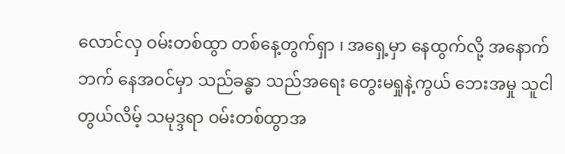လောင်လှ ဝမ်းတစ်ထွာ တစ်နေ့တွက်ရှာ ၊ အရှေ့မှာ နေထွက်လို့ အနောက်ဘက် နေအဝင်မှာ သည်ခန္ဓာ သည်အရေး တွေးမရှုနဲ့ကွယ် ဘေးအမှု သူငါတွယ်လိမ့် သမုဒ္ဒရာ ဝမ်းတစ်ထွာအ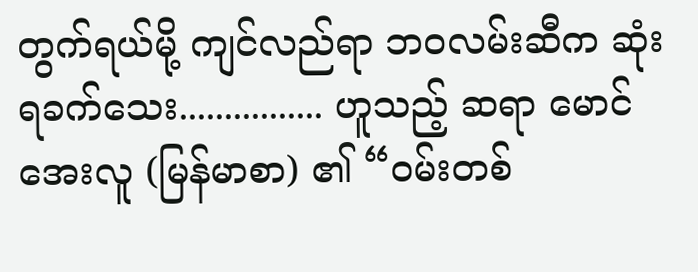တွက်ရယ်မို့ ကျင်လည်ရာ ဘဝလမ်းဆီက ဆုံးရခက်သေး................ ဟူသည့် ဆရာ မောင်အေးလူ (မြန်မာစာ) ၏ “ဝမ်းတစ်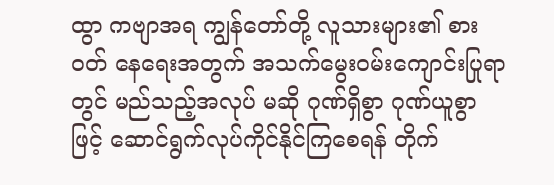ထွာ ကဗျာအရ ကျွန်တော်တို့ လူသားများ၏ စားဝတ် နေရေးအတွက် အသက်မွေးဝမ်းကျောင်းပြုရာတွင် မည်သည့်အလုပ် မဆို ဂုဏ်ရှိစွာ ဂုဏ်ယူစွာဖြင့် ဆောင်ရွက်လုပ်ကိုင်နိုင်ကြစေရန် တိုက်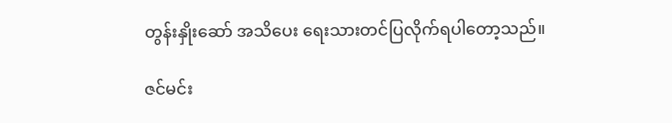တွန်းနှိုးဆော် အသိပေး ရေးသားတင်ပြလိုက်ရပါတော့သည်။

ဇင်မင်း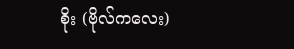စိုး (ဗိုလ်ကလေး)